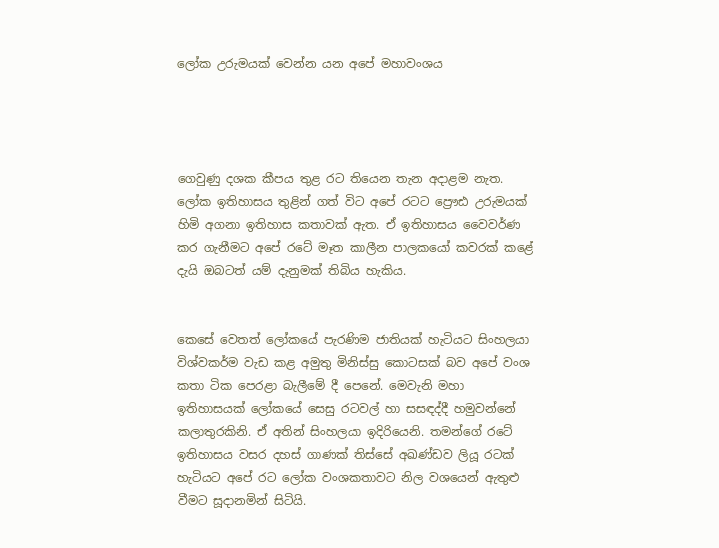ලෝක උරුමයක් වෙන්න යන අපේ මහාවංශය




ගෙවුණු දශක කීපය තුළ රට තියෙන තැන අදාළම නැත. ලෝක ඉතිහාසය තුළින් ගත් විට අපේ රටට ප්‍රෞඪ උරුමයක් හිමි අගනා ඉතිහාස කතාවක් ඇත. ඒ ඉතිහාසය වෛවර්ණ කර ගැනීමට අපේ රටේ මෑත කාලීන පාලකයෝ කවරක් කළේ දැයි ඔබටත් යම් දැනුමක් තිබිය හැකිය.


කෙසේ වෙතත් ලෝකයේ පැරණිම ජාතියක් හැටියට සිංහලයා විශ්වකර්ම වැඩ කළ අමුතු මිනිස්සු කොටසක් බව අපේ වංශ කතා ටික පෙරළා බැලීමේ දී පෙනේ. මෙවැනි මහා ඉතිහාසයක් ලෝකයේ සෙසු රටවල් හා සසඳද්දී හමුවන්නේ කලාතුරකිනි. ඒ අතින් සිංහලයා ඉදිරියෙනි. තමන්ගේ රටේ ඉතිහාසය වසර දහස් ගාණක් තිස්සේ අඛණ්ඩව ලියූ රටක් හැටියට අපේ රට ලෝක වංශකතාවට නිල වශයෙන් ඇතුළු වීමට සූදානමින් සිටියි.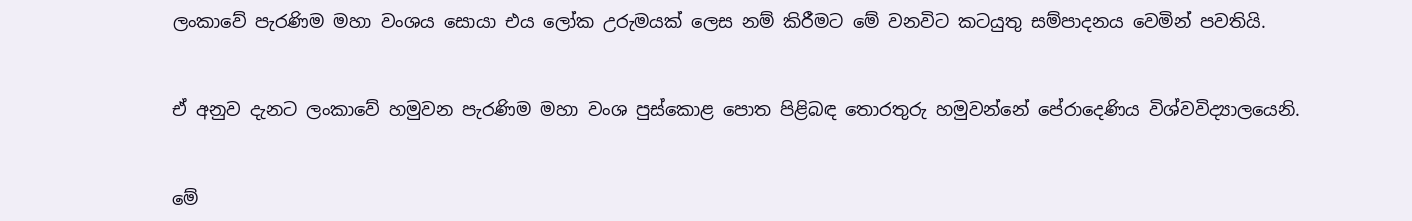ලංකාවේ පැරණිම මහා වංශය සොයා එය ලෝක උරුමයක් ලෙස නම් කිරීමට මේ වනවිට කටයුතු සම්පාදනය වෙමින් පවතියි.


ඒ අනුව දැනට ලංකාවේ හමුවන පැරණිම මහා වංශ පුස්කොළ පොත පිළිබඳ තොරතුරු හමුවන්නේ පේරාදෙණිය විශ්වවිද්‍යාලයෙනි.


මේ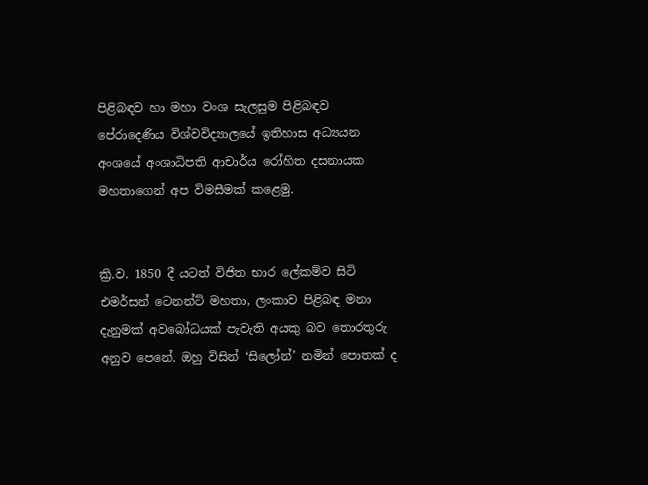පිළිබඳව හා මහා වංශ සැලසුම පිළිබඳව පේරාදෙණිය විශ්වවිද්‍යාලයේ ඉතිහාස අධ්‍යයන අංශයේ අංශාධිපති ආචාර්ය රෝහිත දසනායක මහතාගෙන් අප විමසීමක් කළෙමු.


ක්‍රි.ව. 1850 දී යටත් විජිත භාර ලේකම්ව සිටි එමර්සන් ටෙනන්ට් මහතා, ලංකාව පිළිබඳ මනා දැනුමක් අවබෝධයක් පැවැති අයකු බව තොරතුරු අනුව පෙනේ. ඔහු විසින් ‘සිලෝන්’ නමින් පොතක් ද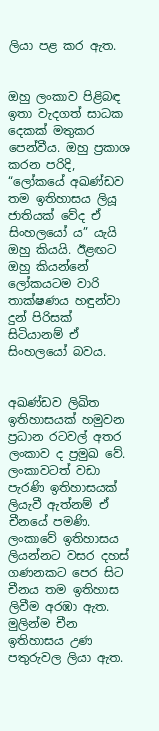ලියා පළ කර ඇත.


ඔහු ලංකාව පිළිබඳ ඉතා වැදගත් සාධක දෙකක් මතුකර පෙන්වීය. ඔහු ප්‍රකාශ කරන පරිදි, “ලෝකයේ අඛණ්ඩව තම ඉතිහාසය ලියූ ජාතියක් වේද ඒ සිංහලයෝ ය” යැයි ඔහු කියයි. ඊළඟට ඔහු කියන්නේ ලෝකයටම වාරි තාක්ෂණය හඳුන්වා දුන් පිරිසක් සිටියානම් ඒ සිංහලයෝ බවය.


අඛණ්ඩව ලිඛිත ඉතිහාසයක් හමුවන ප්‍රධාන රටවල් අතර ලංකාව ද ප්‍රමුඛ වේ. ලංකාවටත් වඩා පැරණි ඉතිහාසයක් ලියැවී ඇත්නම් ඒ චීනයේ පමණි. ලංකාවේ ඉතිහාසය ලියන්නට වසර දහස් ගණනකට පෙර සිට චීනය තම ඉතිහාස ලිවීම අරඹා ඇත. මුලින්ම චීන ඉතිහාසය උණ පතුරුවල ලියා ඇත.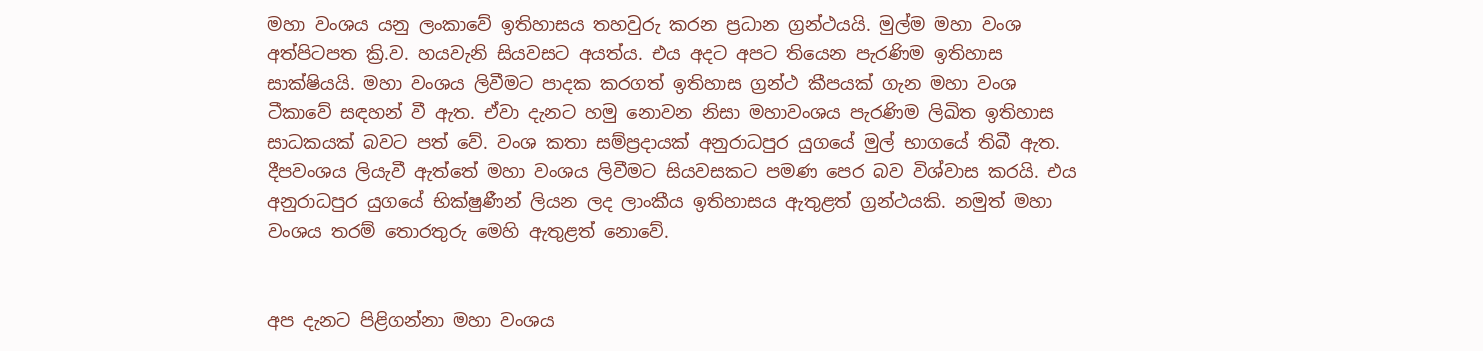මහා වංශය යනු ලංකාවේ ඉතිහාසය තහවුරු කරන ප්‍රධාන ග්‍රන්ථයයි. මුල්ම මහා වංශ අත්පිටපත ක්‍රි.ව. හයවැනි සියවසට අයත්ය. එය අදට අපට තියෙන පැරණිම ඉතිහාස සාක්ෂියයි. මහා වංශය ලිවීමට පාදක කරගත් ඉතිහාස ග්‍රන්ථ කීපයක් ගැන මහා වංශ ටීකාවේ සඳහන් වී ඇත. ඒවා දැනට හමු නොවන නිසා මහාවංශය පැරණිම ලිඛිත ඉතිහාස සාධකයක් බවට පත් වේ. වංශ කතා සම්ප්‍රදායක් අනුරාධපුර යුගයේ මුල් භාගයේ තිබී ඇත. දීපවංශය ලියැවී ඇත්තේ මහා වංශය ලිවීමට සියවසකට පමණ පෙර බව විශ්වාස කරයි. එය අනුරාධපුර යුගයේ භික්ෂුණීන් ලියන ලද ලාංකීය ඉතිහාසය ඇතුළත් ග්‍රන්ථයකි. නමුත් මහා වංශය තරම් තොරතුරු මෙහි ඇතුළත් නොවේ.


අප දැනට පිළිගන්නා මහා වංශය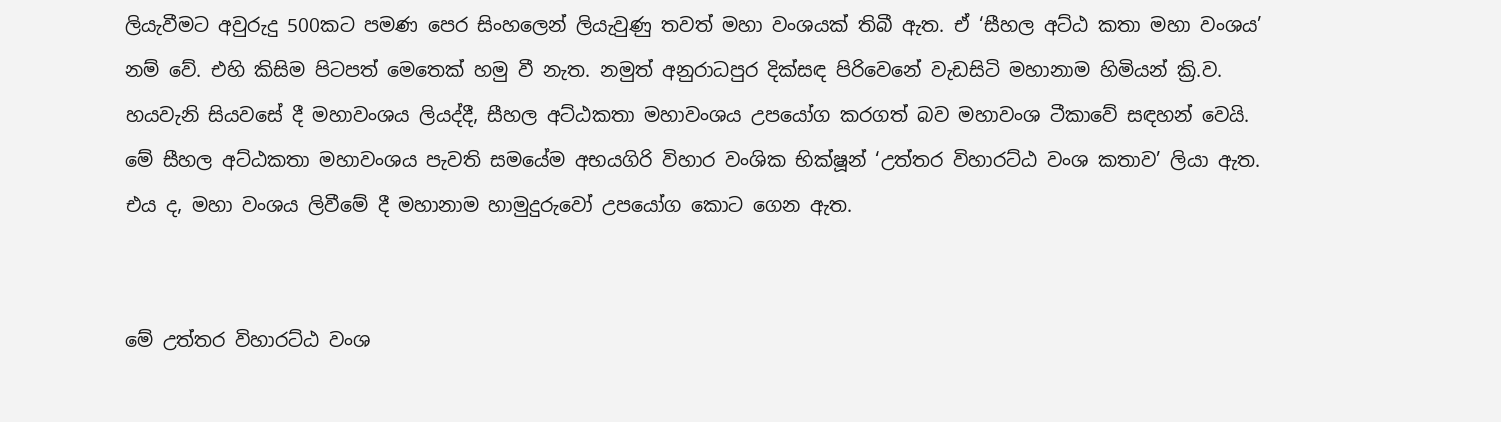ලියැවීමට අවුරුදු 500කට පමණ පෙර සිංහලෙන් ලියැවුණු තවත් මහා වංශයක් තිබී ඇත. ඒ ‘සීහල අට්ඨ කතා මහා වංශය’ නම් වේ. එහි කිසිම පිටපත් මෙතෙක් හමු වී නැත. නමුත් අනුරාධපුර දික්සඳ පිරිවෙනේ වැඩසිටි මහානාම හිමියන් ක්‍රි.ව. හයවැනි සියවසේ දී මහාවංශය ලියද්දී, සීහල අට්ඨකතා මහාවංශය උපයෝග කරගත් බව මහාවංශ ටීකාවේ සඳහන් වෙයි. මේ සීහල අට්ඨකතා මහාවංශය පැවති සමයේම අභයගිරි විහාර වංශික භික්ෂූන් ‘උත්තර විහාරට්ඨ වංශ කතාව’ ලියා ඇත. එය ද, මහා වංශය ලිවීමේ දී මහානාම හාමුදුරුවෝ උපයෝග කොට ගෙන ඇත.


මේ උත්තර විහාරට්ඨ වංශ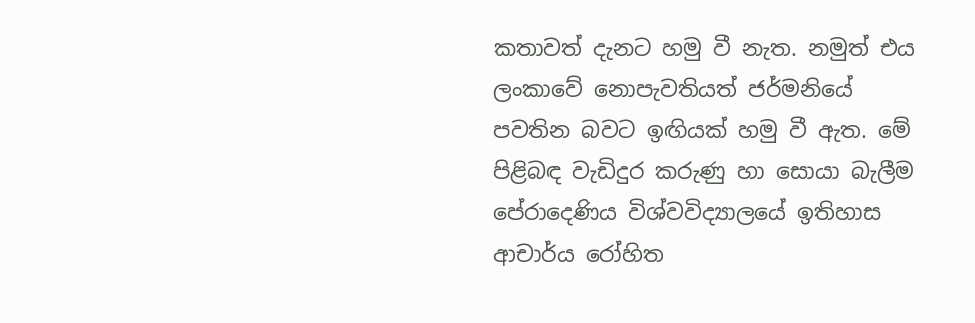කතාවත් දැනට හමු වී නැත. නමුත් එය ලංකාවේ නොපැවතියත් ජර්මනියේ පවතින බවට ඉඟියක් හමු වී ඇත. මේ පිළිබඳ වැඩිදුර කරුණු හා සොයා බැලීම පේරාදෙණිය විශ්වවිද්‍යාලයේ ඉතිහාස ආචාර්ය රෝහිත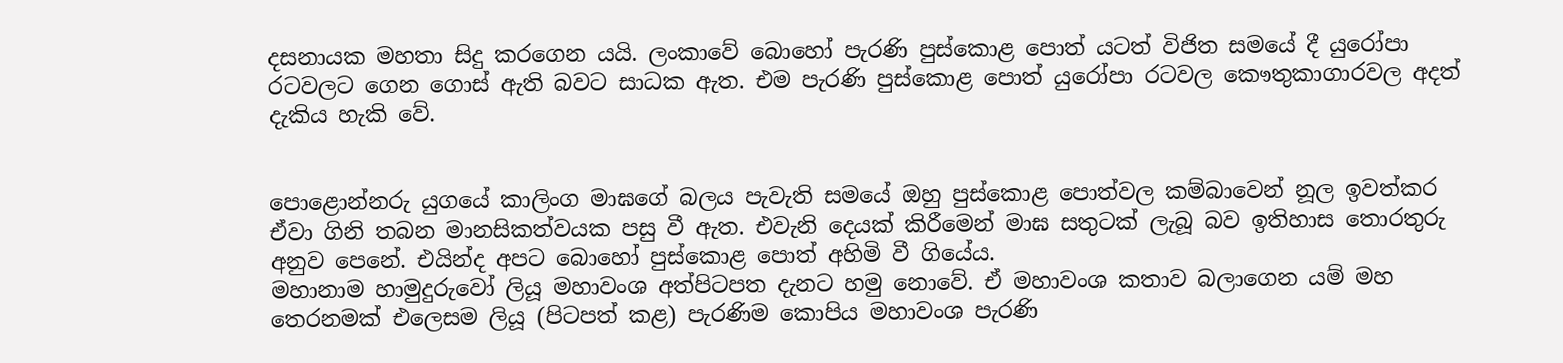දසනායක මහතා සිදු කරගෙන යයි. ලංකාවේ බොහෝ පැරණි පුස්කොළ පොත් යටත් විජිත සමයේ දී යුරෝපා රටවලට ගෙන ගොස් ඇති බවට සාධක ඇත. එම පැරණි පුස්කොළ පොත් යුරෝපා රටවල කෞතුකාගාරවල අදත් දැකිය හැකි වේ.


පොළොන්නරු යුගයේ කාලිංග මාඝගේ බලය පැවැති සමයේ ඔහු පුස්කොළ පොත්වල කම්බාවෙන් නූල ඉවත්කර ඒවා ගිනි තබන මානසිකත්වයක පසු වී ඇත. එවැනි දෙයක් කිරීමෙන් මාඝ සතුටක් ලැබූ බව ඉතිහාස තොරතුරු අනුව පෙනේ. එයින්ද අපට බොහෝ පුස්කොළ පොත් අහිමි වී ගියේය.
මහානාම හාමුදුරුවෝ ලියූ මහාවංශ අත්පිටපත දැනට හමු නොවේ. ඒ මහාවංශ කතාව බලාගෙන යම් මහ තෙරනමක් එලෙසම ලියූ (පිටපත් කළ) පැරණිම කොපිය මහාවංශ පැරණි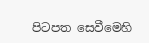පිටපත සෙවීමෙහි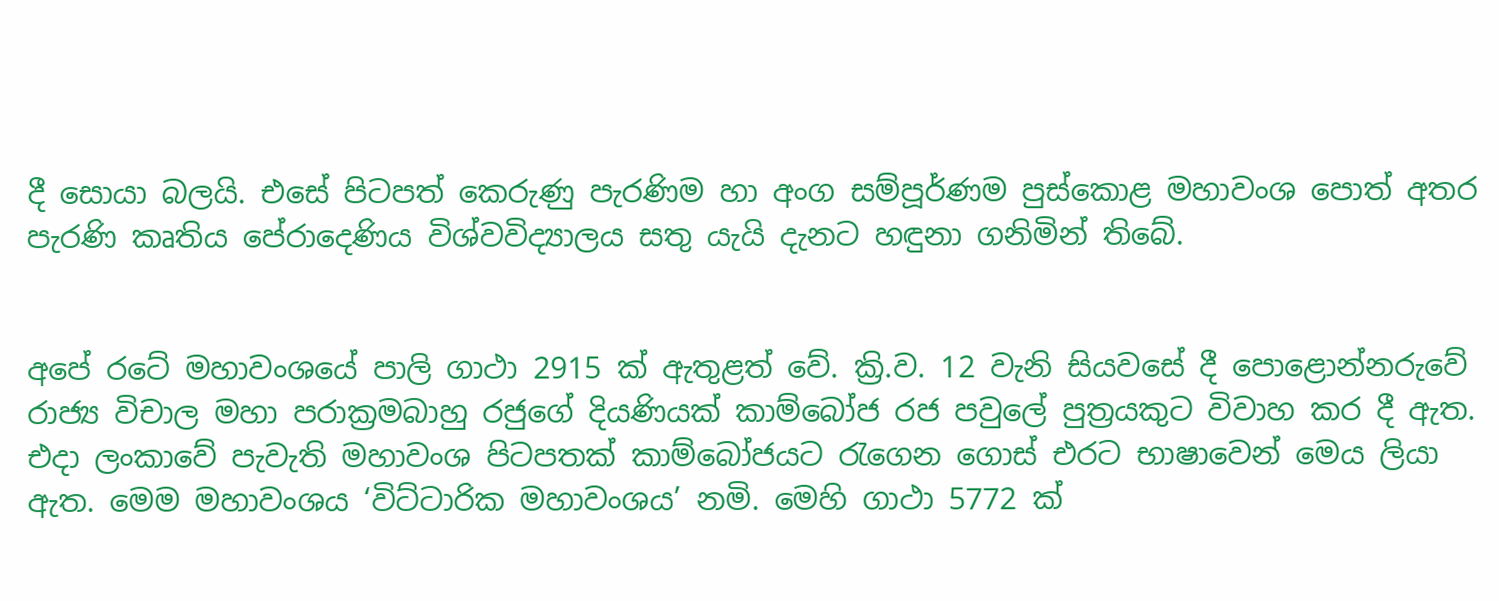දී සොයා බලයි. එසේ පිටපත් කෙරුණු පැරණිම හා අංග සම්පූර්ණම පුස්කොළ මහාවංශ පොත් අතර පැරණි කෘතිය පේරාදෙණිය විශ්වවිද්‍යාලය සතු යැයි දැනට හඳුනා ගනිමින් තිබේ.


අපේ රටේ මහාවංශයේ පාලි ගාථා 2915 ක් ඇතුළත් වේ. ක්‍රි.ව. 12 වැනි සියවසේ දී පොළොන්නරුවේ රාජ්‍ය විචාල මහා පරාක්‍රමබාහු රජුගේ දියණියක් කාම්බෝජ රජ පවුලේ පුත්‍රයකුට විවාහ කර දී ඇත. එදා ලංකාවේ පැවැති මහාවංශ පිටපතක් කාම්බෝජයට රැගෙන ගොස් එරට භාෂාවෙන් මෙය ලියා ඇත. මෙම මහාවංශය ‘විට්ටාරික මහාවංශය’ නමි. මෙහි ගාථා 5772 ක්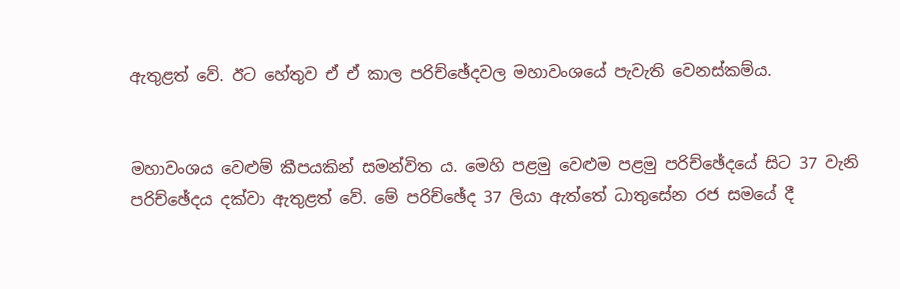ඇතුළත් වේ. ඊට හේතුව ඒ ඒ කාල පරිච්ඡේදවල මහාවංශයේ පැවැති වෙනස්කම්ය.


මහාවංශය වෙළුම් කීපයකින් සමන්විත ය. මෙහි පළමු වෙළුම පළමු පරිච්ඡේදයේ සිට 37 වැනි පරිච්ඡේදය දක්වා ඇතුළත් වේ. මේ පරිච්ඡේද 37 ලියා ඇත්තේ ධාතුසේන රජ සමයේ දී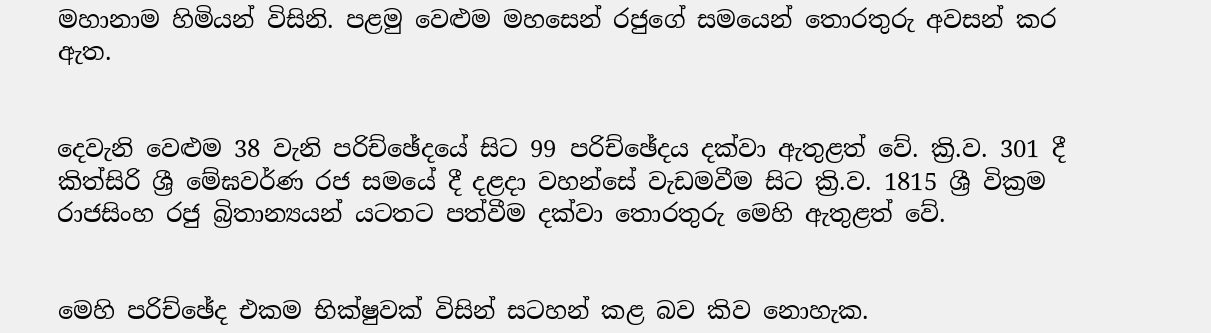මහානාම හිමියන් විසිනි. පළමු වෙළුම මහසෙන් රජුගේ සමයෙන් තොරතුරු අවසන් කර ඇත.


දෙවැනි වෙළුම 38 වැනි පරිච්ඡේදයේ සිට 99 පරිච්ඡේදය දක්වා ඇතුළත් වේ. ක්‍රි.ව. 301 දී කිත්සිරි ශ්‍රී මේඝවර්ණ රජ සමයේ දී දළද‌ා වහන්සේ වැඩමවීම සිට ක්‍රි.ව. 1815 ශ්‍රී වික්‍රම රාජසිංහ රජු බ්‍රිතාන්‍යයන් යටතට පත්වීම දක්වා තොරතුරු මෙහි ඇතුළත් වේ.


මෙහි පරිච්ඡේද එකම භික්ෂුවක් විසින් සටහන් කළ බව කිව නොහැක.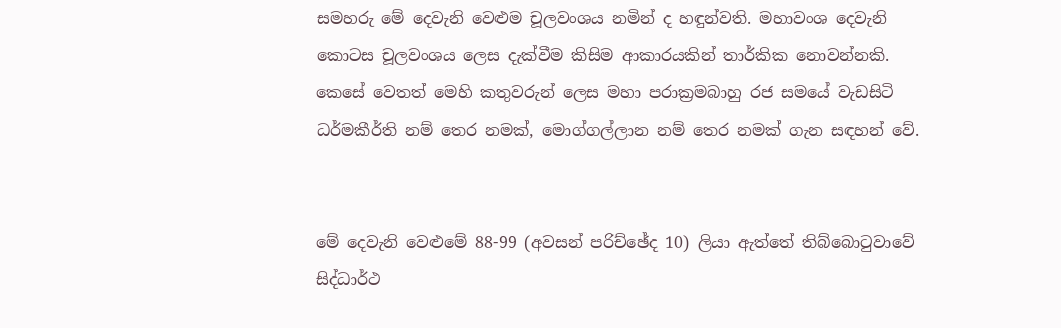සමහරු මේ දෙවැනි වෙළුම චූලවංශය නමින් ද හඳුන්වති. මහාවංශ දෙවැනි කොටස චූලවංශය ලෙස දැක්වීම කිසිම ආකාරයකින් තාර්කික නොවන්නකි. කෙසේ වෙතත් මෙහි කතුවරුන් ලෙස මහා පරාක්‍රමබාහු රජ සමයේ වැඩසිටි ධර්මකීර්ති නම් තෙර නමක්, මොග්ගල්ලාන නම් තෙර නමක් ගැන සඳහන් වේ.


මේ දෙවැනි වෙළුමේ 88-99 (අවසන් පරිච්ඡේද 10) ලියා ඇත්තේ තිබ්බොටුවාවේ සිද්ධාර්ථ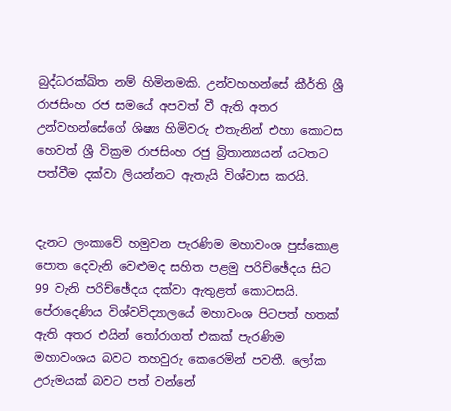බුද්ධරක්ඛිත නම් හිමිනමකි. උන්වහහන්සේ කීර්ති ශ්‍රී රාජසිංහ රජ සමයේ අපවත් වී ඇති අතර උන්වහන්සේගේ ශිෂ්‍ය හිමිවරු එතැනින් එහා කොටස හෙවත් ශ්‍රී වික්‍රම රාජසිංහ රජු බ්‍රිතාන්‍යයන් යටතට පත්වීම දක්වා ලියන්නට ඇතැයි විශ්වාස කරයි.


දැනට ලංකාවේ හමුවන පැරණිම මහාවංශ පුස්කොළ පොත දෙවැනි වෙළුමද සහිත පළමු පරිච්ඡේදය සිට 99 වැනි පරිච්ඡේදය දක්වා ඇතුළත් කොටසයි. පේරාදෙණිය විශ්වවිද්‍යාලයේ මහාවංශ පිටපත් හතක් ඇති අතර එයින් තෝරාගත් එකක් පැරණිම මහාවංශය බවට තහවුරු කෙරෙමින් පවතී. ලෝක උරුමයක් බවට පත් වන්නේ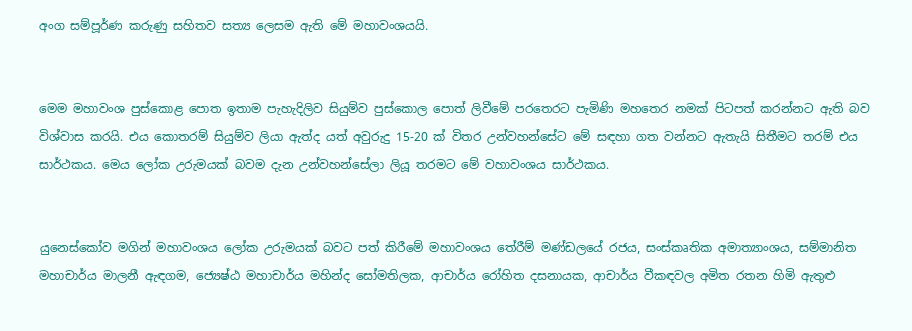අංග සම්පූර්ණ කරුණු සහිතව සත්‍ය ලෙසම ඇති මේ මහාවංශයයි.


මෙම මහාවංශ පුස්කොළ පොත ඉතාම පැහැදිලිව සියුම්ව පුස්කොල පොත් ලිවීමේ පරතෙරට පැමිණි මහතෙර නමක් පිටපත් කරන්නට ඇති බව විශ්වාස කරයි. එය කොතරම් සියුම්ව ලියා ඇත්ද යත් අවුරුදු 15-20 ක් විතර උන්වහන්සේට මේ සඳහා ගත වන්නට ඇතැයි සිතීමට තරම් එය සාර්ථකය. මෙය ලෝක උරුමයක් බවම දැන උන්වහන්සේලා ලියූ තරමට මේ වහාවංශය සාර්ථකය.


යුනෙස්කෝව මගින් මහාවංශය ලෝක උරුමයක් බවට පත් කිරීමේ මහාවංශය තේරීම් මණ්ඩලයේ රජය, සංස්කෘතික අමාත්‍යාංශය, සම්මානිත මහාචාර්ය මාලනී ඇඳගම, ජ්‍යෙෂ්ඨ මහාචාර්ය මහින්ද සෝමතිලක, ආචාර්ය රෝහිත දසනායක, ආචාර්ය වීකඳවල අමිත රතන හිමි ඇතුළු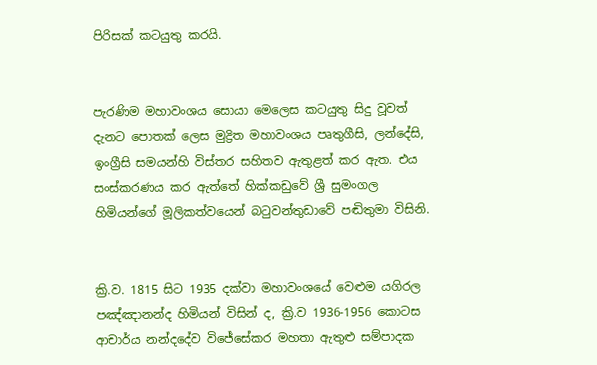පිරිසක් කටයුතු කරයි.


පැරණිම මහාවංශය සොයා මෙලෙස කටයුතු සිදු වූවත් දැනට පොතක් ලෙස මුද්‍රිත මහාවංශය පෘතුගීසි, ලන්දේසි, ඉංග්‍රීසි සමයන්හි විස්තර සහිතව ඇතුළත් කර ඇත. එය සංස්කරණය කර ඇත්තේ හික්කඩුවේ ශ්‍රී සුමංගල හිමියන්ගේ මූලිකත්වයෙන් බටුවන්තුඩාවේ පඬිතුමා විසිනි.


ක්‍රි.ව. 1815 සිට 1935 දක්වා මහාවංශයේ වෙළුම යගිරල පඤ්ඤානන්ද හිමියන් විසින් ද, ක්‍රි.ව 1936-1956 කොටස ආචාර්ය නන්දදේව විජේසේකර මහතා ඇතුළු සම්පාදක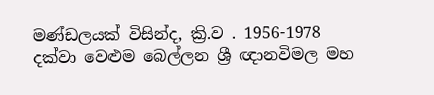මණ්ඩලයක් විසින්ද, ක්‍රි.ව . 1956-1978 දක්වා වෙළුම බෙල්ලන ශ්‍රී ඥානවිමල මහ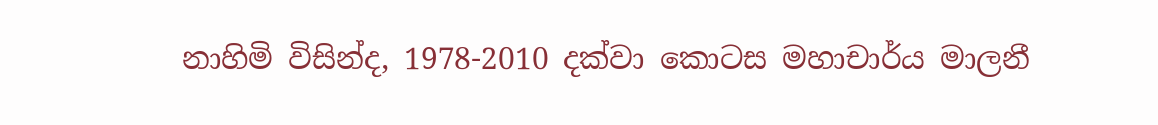නාහිමි විසින්ද, 1978-2010 දක්වා කොටස මහාචාර්ය මාලනී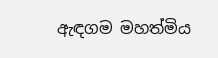ඇඳගම මහත්මිය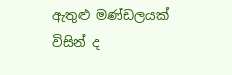ඇතුළු මණ්ඩලයක් විසින් ද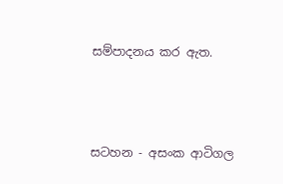සම්පාදනය කර ඇත.



සටහන - අසංක ආටිගල